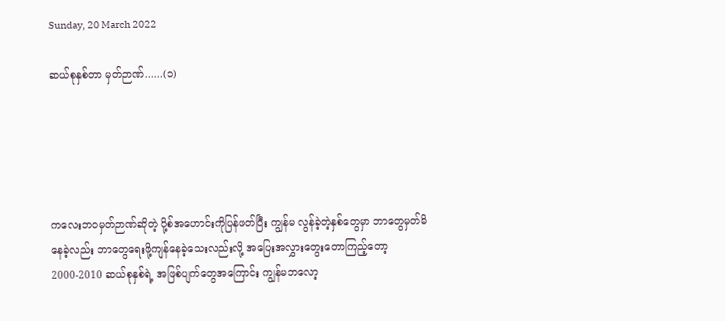Sunday, 20 March 2022

ဆယ်စုနှစ်တာ မှတ်ဉာဏ်......(၁)





ကလေးဘဝမှတ်ဉာဏ်ဆိုတဲ့ ပို့စ်အဟောင်းကိုပြန်ဖတ်ပြီး ကျွန်မ လွန်ခဲ့တဲ့နှစ်တွေမှာ ဘာတွေမှတ်မိနေခဲ့လည်း ဘာတွေရေးဖို့ကျန်နေခဲ့သေးလည်းလို့ အပြေးအလွှားတွေးတောကြည့်တော့ 2000-2010 ဆယ်စုနှစ်ရဲ့ အဖြစ်ပျက်တွေအကြောင်း ကျွန်မဘလော့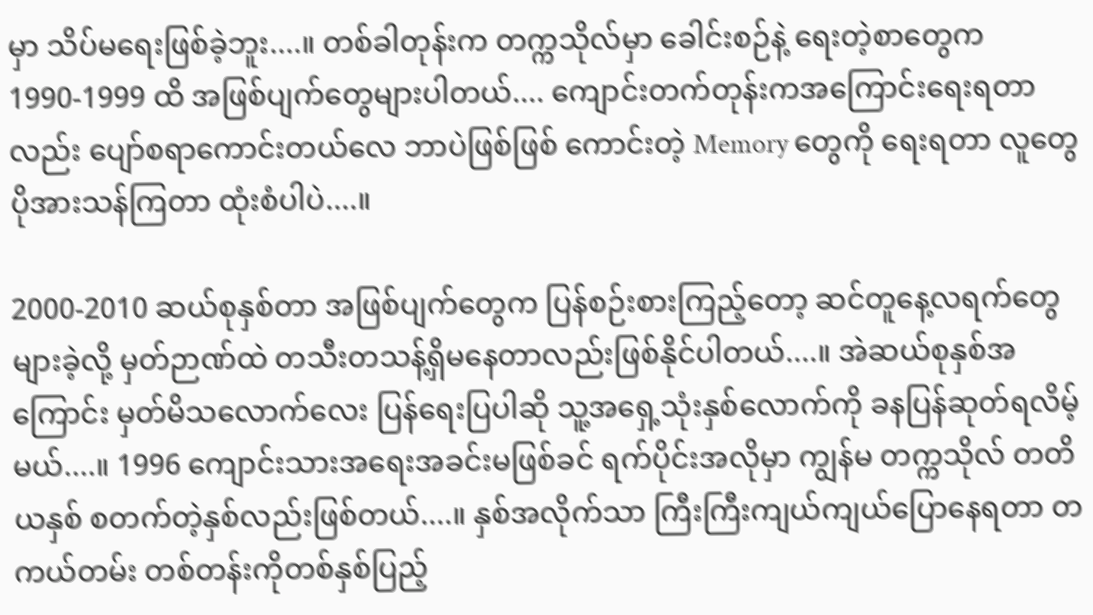မှာ သိပ်မရေးဖြစ်ခဲ့ဘူး....။ တစ်ခါတုန်းက တက္ကသိုလ်မှာ ခေါင်းစဉ်နဲ့ ရေးတဲ့စာတွေက 1990-1999 ထိ အဖြစ်ပျက်တွေများပါတယ်.... ကျောင်းတက်တုန်းကအကြောင်းရေးရတာလည်း ပျော်စရာကောင်းတယ်လေ ဘာပဲဖြစ်ဖြစ် ကောင်းတဲ့ Memory တွေကို ရေးရတာ လူတွေပိုအားသန်ကြတာ ထုံးစံပါပဲ....။

2000-2010 ဆယ်စုနှစ်တာ အဖြစ်ပျက်တွေက ပြန်စဉ်းစားကြည့်တော့ ဆင်တူနေ့လရက်တွေ များခဲ့လို့ မှတ်ဉာဏ်ထဲ တသီးတသန့်ရှိမနေတာလည်းဖြစ်နိုင်ပါတယ်....။ အဲဆယ်စုနှစ်အကြောင်း မှတ်မိသလောက်လေး ပြန်ရေးပြပါဆို သူ့အရှေ့သုံးနှစ်လောက်ကို ခနပြန်ဆုတ်ရလိမ့်မယ်....။ 1996 ကျောင်းသားအရေးအခင်းမဖြစ်ခင် ရက်ပိုင်းအလိုမှာ ကျွန်မ တက္ကသိုလ် တတိယနှစ် စတက်တဲ့နှစ်လည်းဖြစ်တယ်....။ နှစ်အလိုက်သာ ကြီးကြီးကျယ်ကျယ်ပြောနေရတာ တကယ်တမ်း တစ်တန်းကိုတစ်နှစ်ပြည့်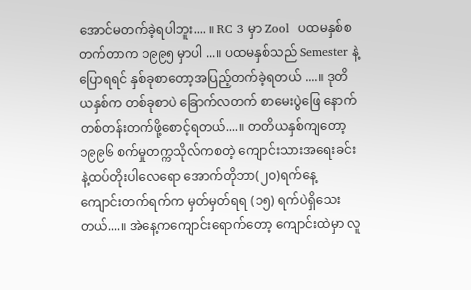အောင်မတက်ခဲ့ရပါဘူး.... ။ RC 3 မှာ Zool  ပထမနှစ်စတက်တာက ၁၉၉၅ မှာပါ ...။ ပထမနှစ်သည် Semester နဲ့ပြောရရင် နှစ်ခုစာတော့အပြည့်တက်ခဲ့ရတယ် ....။ ဒုတိယနှစ်က တစ်ခုစာပဲ ခြောက်လတက် စာမေးပွဲဖြေ နောက်တစ်တန်းတက်ဖို့စောင့်ရတယ်....။ တတိယနှစ်ကျတော့ ၁၉၉၆ စက်မှုတက္ကသိုလ်ကစတဲ့ ကျောင်းသားအရေးခင်းနဲ့ထပ်တိုးပါလေရော အောက်တိုဘာ(၂၀)ရက်နေ့ ကျောင်းတက်ရက်က မှတ်မှတ်ရရ (၁၅) ရက်ပဲရှိသေးတယ်....။ အဲနေ့ကကျောင်းရောက်တော့ ကျောင်းထဲမှာ လူ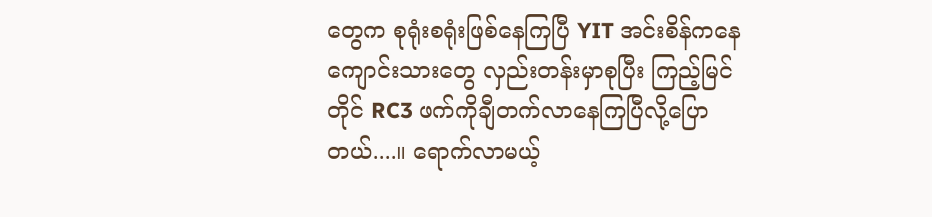တွေက စုရုံးစရုံးဖြစ်နေကြပြီ YIT အင်းစိန်ကနေ‌ ကျောင်းသားတွေ လှည်းတန်းမှာစုပြီး ကြည့်မြင်တိုင် RC3 ဖက်ကိုချီတက်လာနေကြပြီလို့ပြောတယ်....။ ရောက်လာမယ့်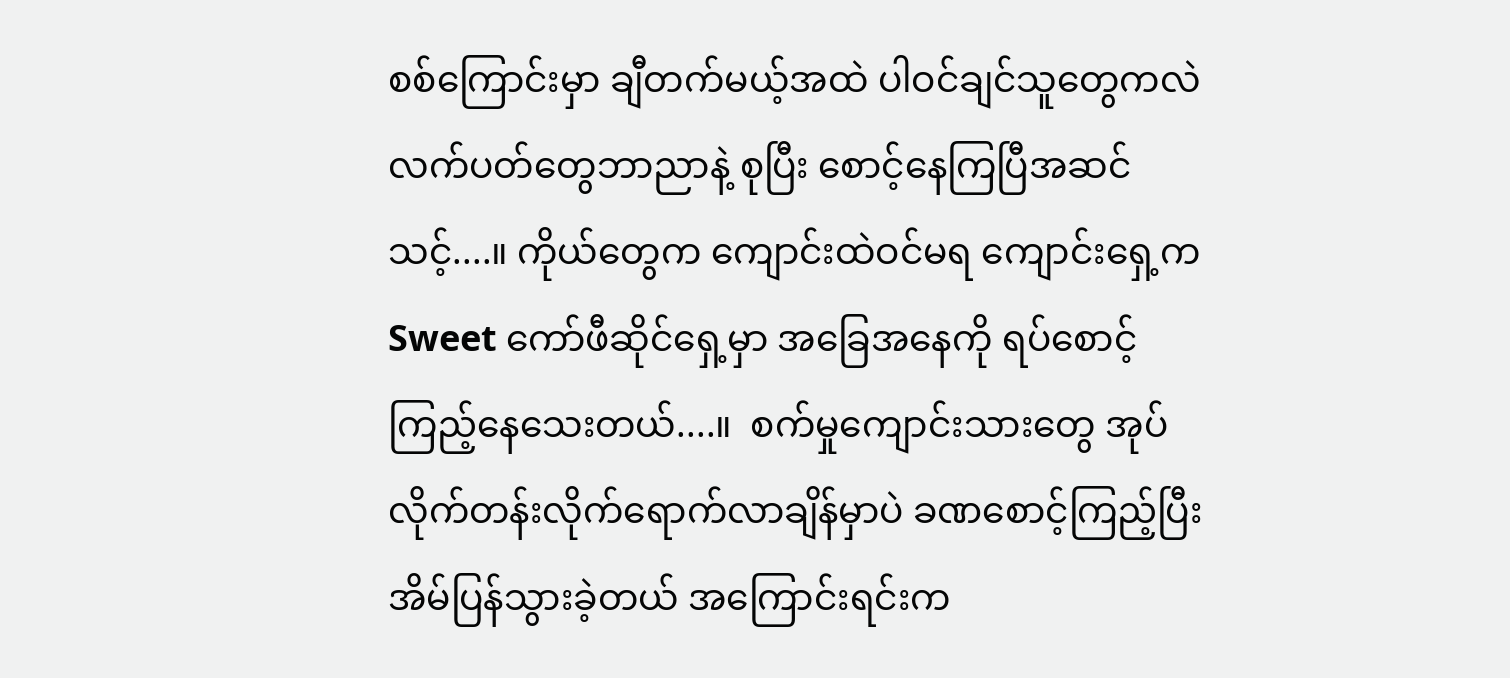စစ်ကြောင်းမှာ ချီတက်မယ့်အထဲ ပါဝင်ချင်သူတွေကလဲ လက်ပတ်တွေဘာညာနဲ့ စုပြီး စောင့်နေကြပြီအဆင်သင့်....။ ကိုယ်တွေက ကျောင်းထဲဝင်မရ ကျောင်းရှေ့က Sweet ကော်ဖီဆိုင်ရှေ့မှာ အခြေအနေကို ရပ်စောင့်ကြည့်နေသေးတယ်....။  စက်မှုကျောင်းသားတွေ အုပ်လိုက်တန်းလိုက်ရောက်လာချိန်မှာပဲ ခဏစောင့်ကြည့်ပြီး အိမ်ပြန်သွားခဲ့တယ် အကြောင်းရင်းက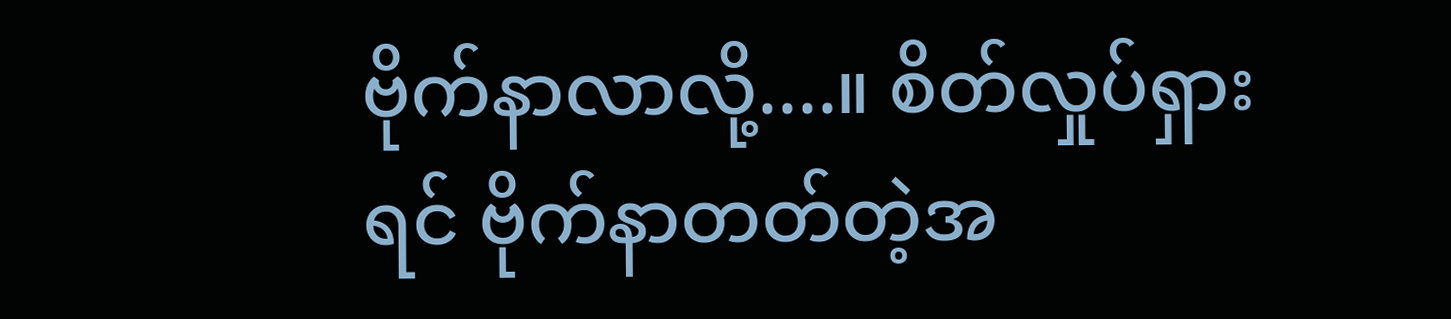ဗိုက်နာလာလို့....။ စိတ်လှုပ်ရှားရင် ဗိုက်နာတတ်တဲ့အ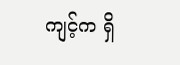ကျင့်က ရှိ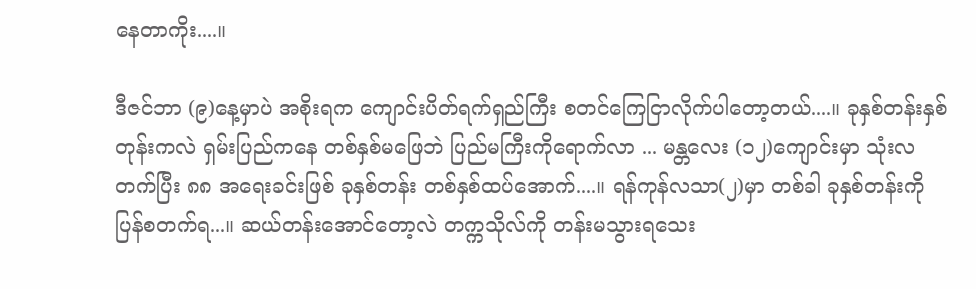နေတာကိုး....။

ဒီဇင်ဘာ (၉)နေ့မှာပဲ အစိုးရက ကျောင်းပိတ်ရက်ရှည်ကြီး စတင်ကြေငြာလိုက်ပါတော့တယ်....။ ခုနှစ်တန်းနှစ်တုန်းကလဲ ရှမ်းပြည်ကနေ တစ်နှစ်မဖြေဘဲ ပြည်မကြီးကိုရောက်လာ ... မန္တလေး (၁၂)ကျောင်းမှာ သုံးလတက်ပြီး ၈၈ အရေးခင်းဖြစ် ခုနှစ်တန်း တစ်နှစ်ထပ်အောက်....။ ရန်ကုန်လသာ(၂)မှာ တစ်ခါ ခုနှစ်တန်းကို ပြန်စတက်ရ...။ ဆယ်တန်းအောင်တော့လဲ တက္ကသိုလ်ကို တန်းမသွားရသေး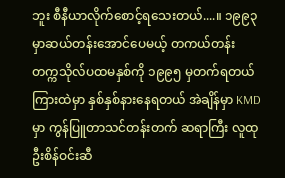ဘူး စီနီယာလိုက်စောင့်ရသေးတယ်....။ ၁၉၉၃ မှာဆယ်တန်းအောင်ပေမယ့် တကယ်တန်း တက္ကသိုလ်ပထမနှစ်ကို ၁၉၉၅ မှတက်ရတယ် ကြားထဲမှာ နှစ်နှစ်နားနေရတယ် အဲချိန်မှာ KMD မှာ ကွန်ပြူတာသင်တန်းတက် ဆရာကြီး လူထုဦးစိန်ဝင်းဆီ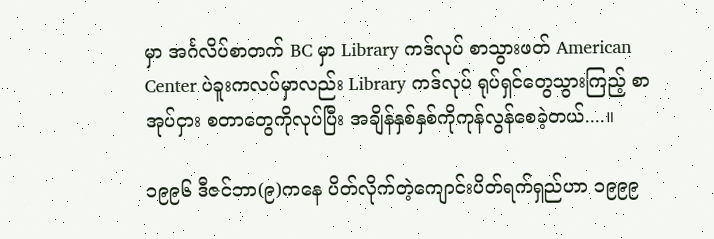မှာ အင်္ဂလိပ်စာတက် BC မှာ Library ကဒ်လုပ် စာသွားဖတ် American Center ပဲခူးကလပ်မှာလည်း Library ကဒ်လုပ် ရုပ်ရှင်တွေသွားကြည့် စာအုပ်ငှား စတာတွေကိုလုပ်ပြီး အချိန်နှစ်နှစ်ကိုကုန်လွန်စေခဲ့တယ်....။

၁၉၉၆ ဒီဇင်ဘာ(၉)ကနေ ပိတ်လိုက်တဲ့ကျောင်းပိတ်ရက်ရှည်ဟာ ၁၉၉၉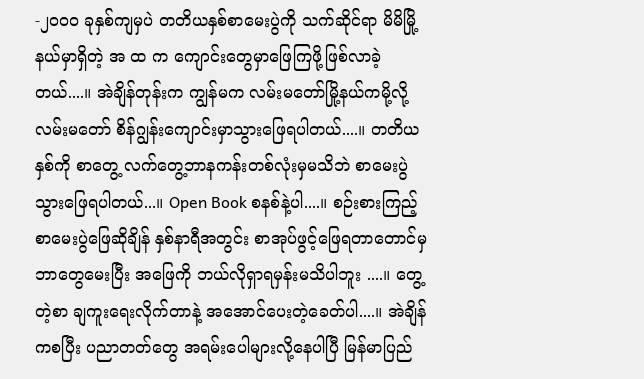-၂၀၀၀ ခုနှစ်ကျမှပဲ တတိယနှစ်စာမေးပွဲကို သက်ဆိုင်ရာ မိမိမြို့နယ်မှာရှိတဲ့ အ ထ က ကျောင်းတွေမှာဖြေကြဖို့ဖြစ်လာခဲ့တယ်....။ အဲချိန်တုန်းက ကျွန်မက လမ်းမတော်မြို့နယ်ကမို့လို့ လမ်းမတော် စိန်ဂျွန်းကျောင်းမှာသွားဖြေရပါတယ်....။ တတိယနှစ်ကို စာတွေ့ လက်တွေ့ဘာနကန်းတစ်လုံးမှမသိဘဲ စာမေးပွဲသွားဖြေရပါတယ်...။ Open Book စနစ်နဲ့ပါ....။ စဉ်းစားကြည့် စာမေးပွဲဖြေဆိုချိန် နှစ်နာရီအတွင်း စာအုပ်ဖွင့်ဖြေရတာတောင်မှ ဘာတွေမေးပြီး အဖြေကို ဘယ်လိုရှာရမှန်းမသိပါဘူး ....။ တွေ့တဲ့စာ ချကူးရေးလိုက်တာနဲ့ အအောင်ပေးတဲ့ခေတ်ပါ....။ အဲချိန်ကစပြီး ပညာတတ်တွေ အရမ်းပေါများလို့နေပါပြီ မြန်မာပြည်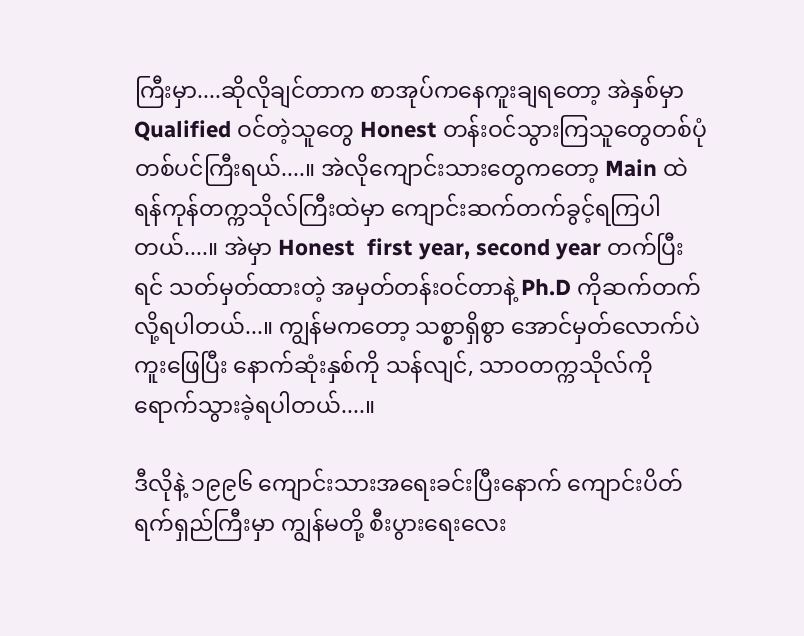ကြီးမှာ....ဆိုလိုချင်တာက စာအုပ်ကနေကူးချရတော့ အဲနှစ်မှာ Qualified ဝင်တဲ့သူတွေ Honest တန်းဝင်သွားကြသူတွေတစ်ပုံတစ်ပင်ကြီးရယ်....။ အဲလိုကျောင်းသားတွေကတော့ Main ထဲ ရန်ကုန်တက္ကသိုလ်ကြီးထဲမှာ ကျောင်းဆက်တက်ခွင့်ရကြပါတယ်....။ အဲမှာ Honest  first year, second year တက်ပြီးရင် သတ်မှတ်ထားတဲ့ အမှတ်တန်းဝင်တာနဲ့ Ph.D ကိုဆက်တက်လို့ရပါတယ်...။ ကျွန်မကတော့ သစ္စာရှိစွာ အောင်မှတ်လောက်ပဲ ကူးဖြေပြီး နောက်ဆုံးနှစ်ကို သန်လျင်, သာဝတက္ကသိုလ်ကို ရောက်သွားခဲ့ရပါတယ်....။

ဒီလိုနဲ့ ၁၉၉၆ ကျောင်းသားအရေးခင်းပြီးနောက် ကျောင်းပိတ်ရက်ရှည်ကြီးမှာ ကျွန်မတို့ စီးပွားရေးလေး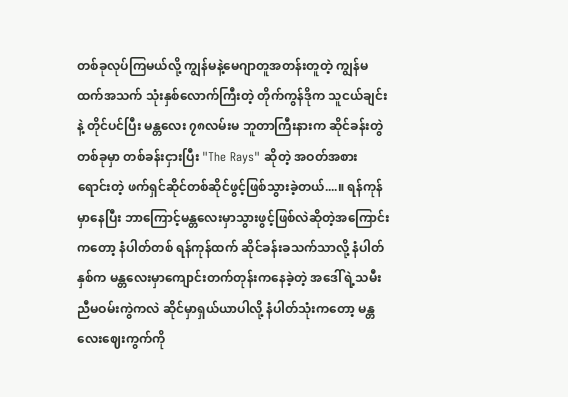တစ်ခုလုပ်ကြမယ်လို့ ကျွန်မနဲ့‌မေဂျာတူအတန်းတူတဲ့ ကျွန်မထက်အသက် သုံးနှစ်လောက်ကြီးတဲ့ တိုက်ကွန်ဒိုက သူငယ်ချင်းနဲ့ တိုင်ပင်ပြီး မန္တလေး ၇၈လမ်းမ ဘူတာကြီးနားက ဆိုင်ခန်းတွဲတစ်ခုမှာ တစ်ခန်းငှားပြီး "The Rays" ဆိုတဲ့ အဝတ်အစားရောင်းတဲ့ ဖက်ရှင်ဆိုင်တစ်ဆိုင်ဖွင့်ဖြစ်သွားခဲ့တယ်....။ ရန်ကုန်မှာနေပြီး ဘာကြောင့်မန္တလေးမှာသွားဖွင့်ဖြစ်လဲဆိုတဲ့အကြောင်းကတော့ နံပါတ်တစ် ရန်ကုန်ထက် ဆိုင်ခန်းခသက်သာလို့ နံပါတ်နှစ်က မန္တလေးမှာကျောင်းတက်တုန်းကနေခဲ့တဲ့ အဒေါ်ရဲ့သမီး ညီမဝမ်းကွဲကလဲ ဆိုင်မှာရှယ်ယာပါလို့ နံပါတ်သုံးကတော့ မန္တလေးဈေးကွက်ကို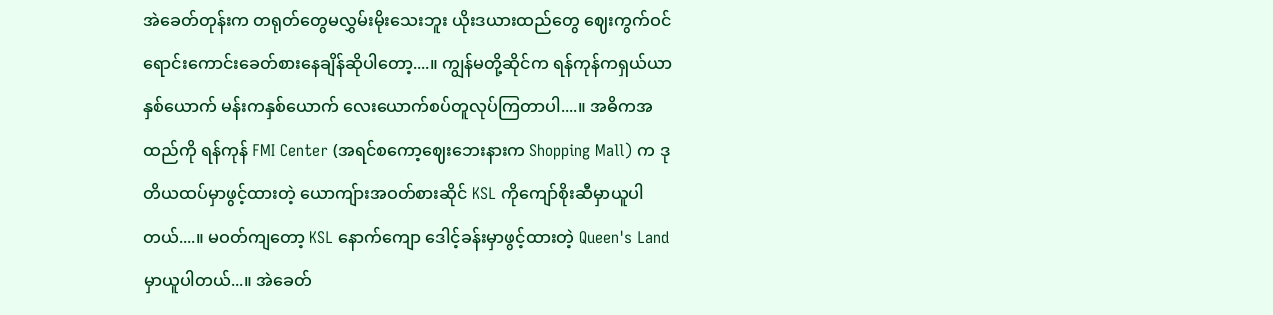အဲခေတ်တုန်းက တရုတ်တွေမလွှမ်းမိုးသေးဘူး ယိုးဒယားထည်တွေ ဈေးကွက်ဝင် ရောင်းကောင်းခေတ်စားနေချိန်ဆိုပါတော့....။ ကျွန်မတို့ဆိုင်က ရန်ကုန်ကရှယ်ယာနှစ်ယောက် မန်းကနှစ်ယောက် လေးယောက်စပ်တူလုပ်ကြတာပါ....။ အဓိကအထည်ကို ရန်ကုန် FMI Center (အရင်စကော့ဈေးဘေးနားက Shopping Mall) က ဒုတိယထပ်မှာဖွင့်ထားတဲ့ ယောကျ်ားအဝတ်စားဆိုင် KSL ကိုကျော်စိုးဆီမှာယူပါတယ်....။ မဝတ်ကျတော့ KSL နောက်ကျော ဒေါင့်ခန်းမှာဖွင့်ထားတဲ့ Queen's Land မှာယူပါတယ်...။ အဲခေတ်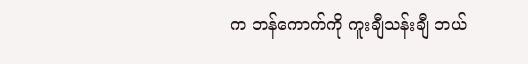က ဘန်ကောက်ကို ကူးချီသန်းချီ ဘယ်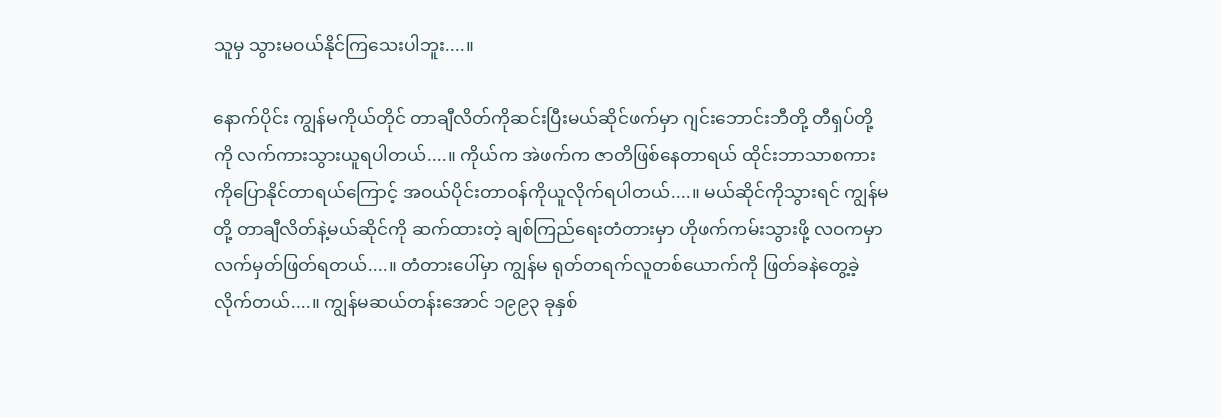သူမှ သွားမဝယ်နိုင်ကြသေးပါဘူး....။

နောက်ပိုင်း ကျွန်မကိုယ်တိုင် တာချီလိတ်ကိုဆင်းပြီးမယ်ဆိုင်ဖက်မှာ ဂျင်းဘောင်းဘီတို့ တီရှပ်တို့ကို လက်ကားသွားယူရပါတယ်....။ ကိုယ်က အဲဖက်က ဇာတိဖြစ်နေတာရယ် ထိုင်းဘာသာစကားကိုပြောနိုင်တာရယ်ကြောင့် အဝယ်ပိုင်းတာဝန်ကိုယူလိုက်ရပါတယ်....။ မယ်ဆိုင်ကိုသွားရင် ကျွန်မတို့ တာချီလိတ်နဲ့မယ်ဆိုင်ကို ဆက်ထားတဲ့ ချစ်ကြည်ရေးတံတားမှာ ဟိုဖက်ကမ်းသွားဖို့ လဝကမှာ လက်မှတ်ဖြတ်ရတယ်....။ တံတားပေါ်မှာ ကျွန်မ ရုတ်တရက်လူတစ်ယောက်ကို ဖြတ်ခနဲတွေ့ခဲ့လိုက်တယ်....။ ကျွန်မဆယ်တန်းအောင် ၁၉၉၃ ခုနှစ်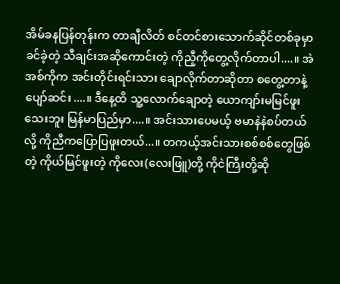အိမ်ခနပြန်တုန်းက တာချီလိတ် စင်တင်စားသောက်ဆိုင်တစ်ခုမှာ ခင်ခဲ့တဲ့ သီချင်းအဆိုကောင်းတဲ့ ကိုညီ့ကိုတွေ့လိုက်တာပါ....။ အဲအစ်ကိုက အင်းတိုင်းရင်းသား ချောလိုက်တာဆိုတာ စတွေ့တာနဲ့ ပျော်ဆင်း....။ ဒီနေ့ထိ သူ့လောက်ချောတဲ့ ယောကျာ်းမမြင်ဖူးသေးဘူး မြန်မာပြည်မှာ....။ အင်းသားပေမယ့် ဗမာနဲနဲစပ်တယ်လို့ ကိုညီကပြောပြဖူးတယ်...။ တကယ့်အင်းသားစစ်စစ်တွေဖြစ်တဲ့ ကိုယ်မြင်ဖူးတဲ့ ကိုလေး(လေးဖြူ)တို့ ကိုငဲကြီးတို့ဆို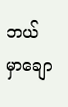ဘယ်မှာချော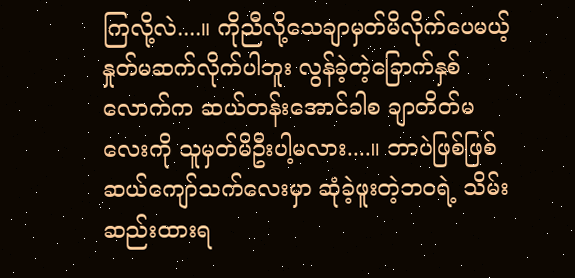ကြလို့လဲ....။ ကိုညီလို့သေချာမှတ်မိလိုက်ပေမယ့် နှုတ်မဆက်လိုက်ပါဘူး လွန်ခဲ့တဲ့ခြောက်နှစ်လောက်က ဆယ်တန်းအောင်ခါစ ချာတိတ်မလေးကို သူမှတ်မိဦးပါ့မလား....။ ဘာပဲဖြစ်ဖြစ် ဆယ်ကျော်သက်လေးမှာ ဆုံခဲ့ဖူးတဲ့ဘဝရဲ့ သိမ်းဆည်းထားရ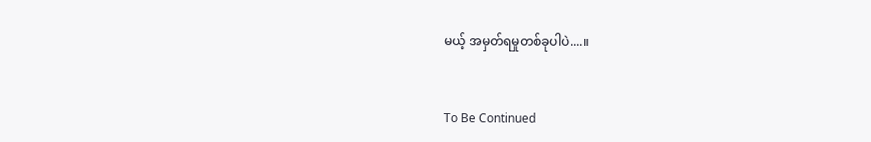မယ့် အမှတ်ရမှုတစ်ခုပါပဲ....။


To Be Continued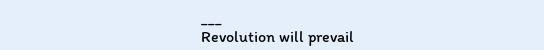___
Revolution will prevail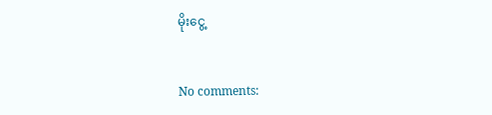မိုးငွေ့


No comments: